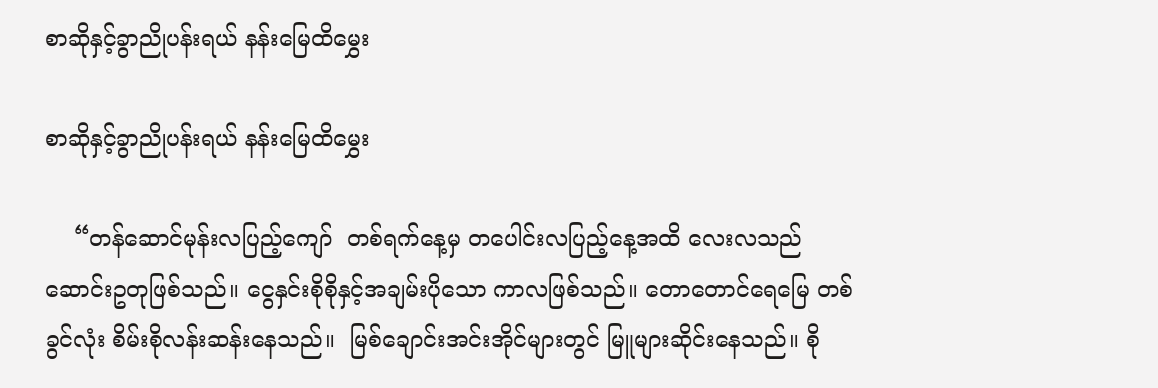စာဆိုနှင့်ခွာညိုပန်းရယ် နန်းမြေထိမွှေး

စာဆိုနှင့်ခွာညိုပန်းရယ် နန်းမြေထိမွှေး

    “တန်ဆောင်မုန်းလပြည့်ကျော်  တစ်ရက်နေ့မှ တပေါင်းလပြည့်နေ့အထိ လေးလသည် ဆောင်းဥတုဖြစ်သည်။ ငွေနှင်းစိုစိုနှင့်အချမ်းပိုသော ကာလဖြစ်သည်။ တောတောင်ရေမြေ တစ်ခွင်လုံး စိမ်းစိုလန်းဆန်းနေသည်။  မြစ်ချောင်းအင်းအိုင်များတွင် မြူများဆိုင်းနေသည်။ စို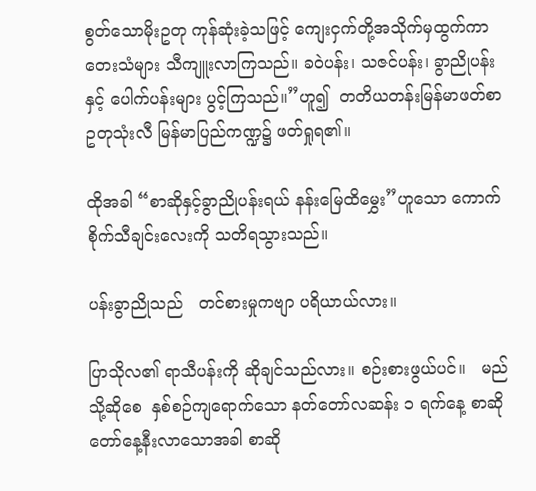စွတ်သောမိုးဥတု ကုန်ဆုံးခဲ့သဖြင့် ကျေးငှက်တို့အသိုက်မှထွက်ကာ တေးသံများ သီကျူးလာကြသည်။ ခဝဲပန်း၊ သဇင်ပန်း၊ ခွာညိုပန်းနှင့် ပေါက်ပန်းများ ပွင့်ကြသည်။”ဟူ၍  တတိယတန်းမြန်မာဖတ်စာ ဥတုသုံးလီ မြန်မာပြည်ကဏ္ဍ၌ ဖတ်ရှုရ၏။

ထိုအခါ “စာဆိုနှင့်ခွာညိုပန်းရယ် နန်းမြေထိမွှေး”ဟူသော ကောက်စိုက်သီချင်းလေးကို သတိရသွားသည်။

ပန်းခွာညိုသည်   တင်စားမှုကဗျာ ပရိယာယ်လား။

ပြာသိုလ၏ ရာသီပန်းကို ဆိုချင်သည်လား။ စဉ်းစားဖွယ်ပင်။   မည်သို့ဆိုစေ  နှစ်စဉ်ကျရောက်သော နတ်တော်လဆန်း ၁ ရက်နေ့ စာဆိုတော်နေ့နီးလာသောအခါ စာဆို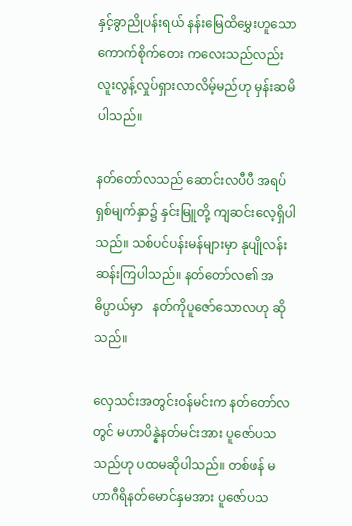နှင့်ခွာညိုပန်းရယ် နန်းမြေထိမွှေးဟူသော   ကောက်စိုက်တေး ကလေးသည်လည်း လူးလွန့်လှုပ်ရှားလာလိမ့်မည်ဟု မှန်းဆမိပါသည်။

နတ်တော်လသည် ဆောင်းလပီပီ အရပ်ရှစ်မျက်နှာ၌ နှင်းမြူတို့ ကျဆင်းလေ့ရှိပါသည်။ သစ်ပင်ပန်းမန်များမှာ နုပျိုလန်းဆန်းကြပါသည်။ နတ်တော်လ၏ အဓိပ္ပာယ်မှာ   နတ်ကိုပူဇော်သောလဟု ဆိုသည်။

လှေသင်းအတွင်းဝန်မင်းက နတ်တော်လတွင် မဟာပိန္နဲနတ်မင်းအား ပူဇော်ပသသည်ဟု ပထမဆိုပါသည်။ တစ်ဖန် မဟာဂီရိနတ်မောင်နှမအား ပူဇော်ပသ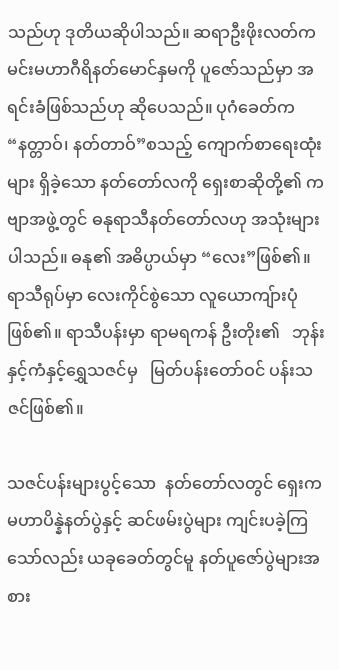သည်ဟု ဒုတိယဆိုပါသည်။ ဆရာဦးဖိုးလတ်က မင်းမဟာဂီရိနတ်မောင်နှမကို ပူဇော်သည်မှာ အရင်းခံဖြစ်သည်ဟု ဆိုပေသည်။ ပုဂံခေတ်က “နတ္တာဝ်၊ နတ်တာဝ်”စသည့် ကျောက်စာရေးထုံးများ ရှိခဲ့သော နတ်တော်လကို ရှေးစာဆိုတို့၏ ကဗျာအဖွဲ့တွင် ဓနုရာသီနတ်တော်လဟု အသုံးများပါသည်။ ဓနု၏ အဓိပ္ပာယ်မှာ “လေး”ဖြစ်၏။ ရာသီရုပ်မှာ လေးကိုင်စွဲသော လူယောကျ်ားပုံဖြစ်၏။ ရာသီပန်းမှာ ရာမရကန် ဦးတိုး၏   ဘုန်းနှင့်ကံနှင့်ရွှေသဇင်မှ   မြတ်ပန်းတော်ဝင် ပန်းသဇင်ဖြစ်၏။

သဇင်ပန်းများပွင့်သော  နတ်တော်လတွင် ရှေးက မဟာပိန္နဲနတ်ပွဲနှင့် ဆင်ဖမ်းပွဲများ ကျင်းပခဲ့ကြသော်လည်း ယခုခေတ်တွင်မူ နတ်ပူဇော်ပွဲများအစား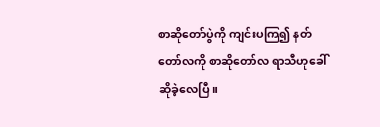စာဆိုတော်ပွဲကို ကျင်းပကြ၍ နတ်တော်လကို စာဆိုတော်လ ရာသီဟုခေါ်ဆိုခဲ့လေပြီ။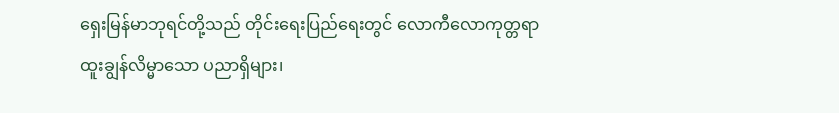ရှေးမြန်မာဘုရင်တို့သည် တိုင်းရေးပြည်ရေးတွင် လောကီလောကုတ္တရာ ထူးချွန်လိမ္မာသော ပညာရှိများ၊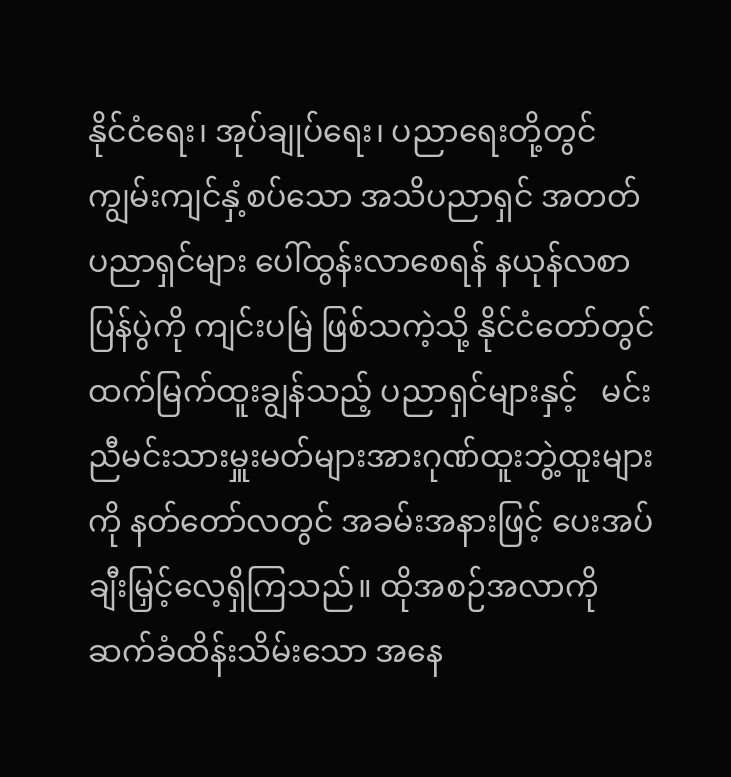နိုင်ငံရေး၊ အုပ်ချုပ်ရေး၊ ပညာရေးတို့တွင် ကျွမ်းကျင်နှံ့စပ်သော အသိပညာရှင် အတတ်ပညာရှင်များ ပေါ်ထွန်းလာစေရန် နယုန်လစာပြန်ပွဲကို ကျင်းပမြဲ ဖြစ်သကဲ့သို့ နိုင်ငံတော်တွင် ထက်မြက်ထူးချွန်သည့် ပညာရှင်များနှင့်   မင်းညီမင်းသားမှူးမတ်များအားဂုဏ်ထူးဘွဲ့ထူးများကို နတ်တော်လတွင် အခမ်းအနားဖြင့် ပေးအပ်ချီးမြှင့်လေ့ရှိကြသည်။ ထိုအစဉ်အလာကို ဆက်ခံထိန်းသိမ်းသော အနေ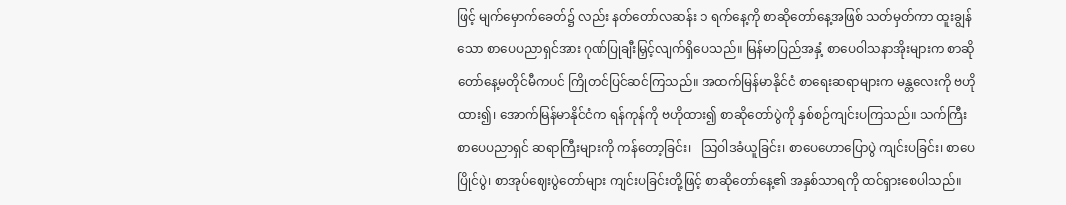ဖြင့် မျက်မှောက်ခေတ်၌ လည်း နတ်တော်လဆန်း ၁ ရက်နေ့ကို စာဆိုတော်နေ့အဖြစ် သတ်မှတ်ကာ ထူးချွန်သော စာပေပညာရှင်အား ဂုဏ်ပြုချီးမြှင့်လျက်ရှိပေသည်။ မြန်မာပြည်အနှံ့ စာပေဝါသနာအိုးများက စာဆိုတော်နေ့မတိုင်မီကပင် ကြိုတင်ပြင်ဆင်ကြသည်။ အထက်မြန်မာနိုင်ငံ စာရေးဆရာများက မန္တလေးကို ဗဟိုထား၍၊ အောက်မြန်မာနိုင်ငံက ရန်ကုန်ကို ဗဟိုထား၍ စာဆိုတော်ပွဲကို နှစ်စဉ်ကျင်းပကြသည်။ သက်ကြီးစာပေပညာရှင် ဆရာကြီးများကို ကန်တော့ခြင်း၊   သြဝါဒခံယူခြင်း၊ စာပေဟောပြောပွဲ ကျင်းပခြင်း၊ စာပေပြိုင်ပွဲ၊ စာအုပ်ဈေးပွဲတော်များ ကျင်းပခြင်းတို့ဖြင့် စာဆိုတော်နေ့၏ အနှစ်သာရကို ထင်ရှားစေပါသည်။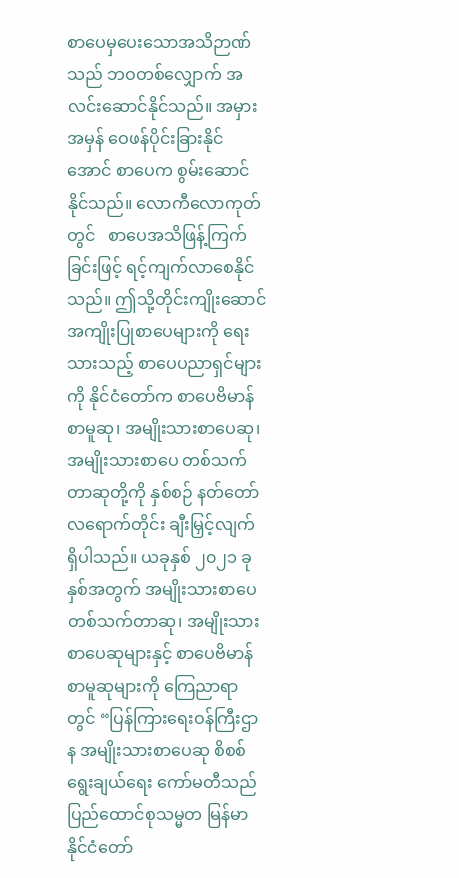စာပေမှပေးသောအသိဉာဏ်သည် ဘဝတစ်လျှောက် အလင်းဆောင်နိုင်သည်။ အမှားအမှန် ဝေဖန်ပိုင်းခြားနိုင်အောင် စာပေက စွမ်းဆောင်နိုင်သည်။ လောကီလောကုတ်တွင်   စာပေအသိဖြန့်ကြက်ခြင်းဖြင့် ရင့်ကျက်လာစေနိုင်သည်။ ဤသို့တိုင်းကျိုးဆောင် အကျိုးပြုစာပေများကို ရေးသားသည့် စာပေပညာရှင်များကို နိုင်ငံတော်က စာပေဗိမာန်စာမူဆု၊ အမျိုးသားစာပေဆု၊ အမျိုးသားစာပေ တစ်သက်တာဆုတို့ကို နှစ်စဉ် နတ်တော်လရောက်တိုင်း ချီးမြှင့်လျက် ရှိပါသည်။ ယခုနှစ် ၂၀၂၁ ခုနှစ်အတွက် အမျိုးသားစာပေတစ်သက်တာဆု၊ အမျိုးသား စာပေဆုများနှင့် စာပေဗိမာန်စာမူဆုများကို ကြေညာရာတွင် “ပြန်ကြားရေးဝန်ကြီးဌာန အမျိုးသားစာပေဆု စိစစ်ရွေးချယ်ရေး ကော်မတီသည် ပြည်ထောင်စုသမ္မတ မြန်မာနိုင်ငံတော်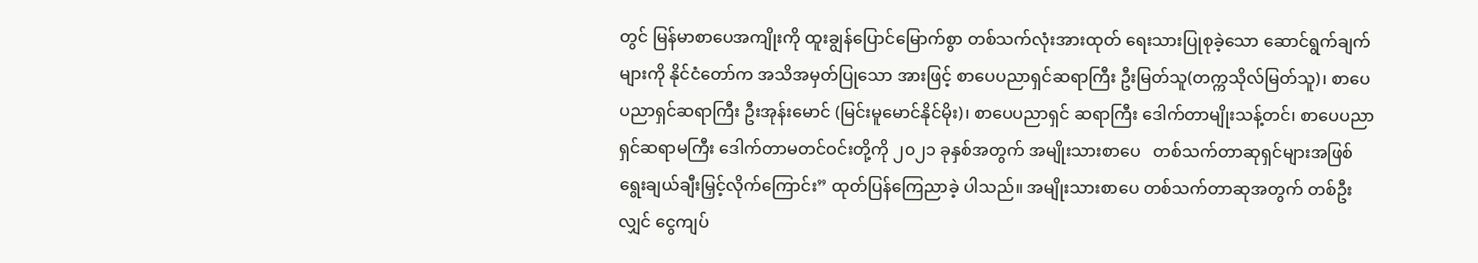တွင် မြန်မာစာပေအကျိုးကို ထူးချွန်ပြောင်မြောက်စွာ တစ်သက်လုံးအားထုတ် ရေးသားပြုစုခဲ့သော ဆောင်ရွက်ချက်များကို နိုင်ငံတော်က အသိအမှတ်ပြုသော အားဖြင့် စာပေပညာရှင်ဆရာကြီး ဦးမြတ်သူ(တက္ကသိုလ်မြတ်သူ)၊ စာပေပညာရှင်ဆရာကြီး ဦးအုန်းမောင် (မြင်းမူမောင်နိုင်မိုး)၊ စာပေပညာရှင် ဆရာကြီး ဒေါက်တာမျိုးသန့်တင်၊ စာပေပညာရှင်ဆရာမကြီး ဒေါက်တာမတင်ဝင်းတို့ကို ၂၀၂၁ ခုနှစ်အတွက် အမျိုးသားစာပေ   တစ်သက်တာဆုရှင်များအဖြစ် ရွေးချယ်ချီးမြှင့်လိုက်ကြောင်း” ထုတ်ပြန်ကြေညာခဲ့ ပါသည်။ အမျိုးသားစာပေ တစ်သက်တာဆုအတွက် တစ်ဦးလျှင် ငွေကျပ်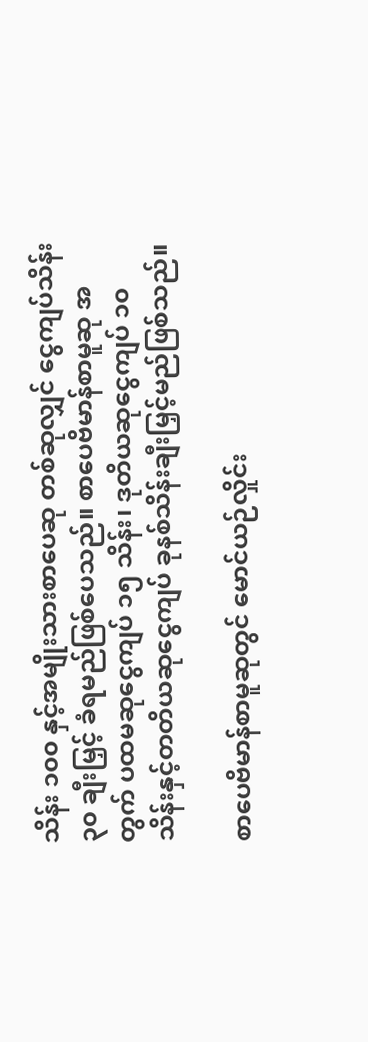သိန်း ၁၀၀ နှင့်အမျိုးသားစာပေဆု တစ်ဆုလျှင် ငွေကျပ်သိန်း ၃၀ ချီးမြှင့် ခံရမည်ဖြစ်ပေသည်။ စာပေဗိမာန်စာမူဆု အတွက် ပထမဆုငွေကျပ် ၁၅ သိန်း၊ ဒုတိယဆုငွေကျပ် ၁၀ သိန်းနှင့်တတိယဆုငွေကျပ် ခုနစ်သိန်းချီးမြှင့်မည်ဖြစ်သည်။

စာပေဗိမာန်စာမူဆုတွင် မောင်ယဉ်လှိုင်း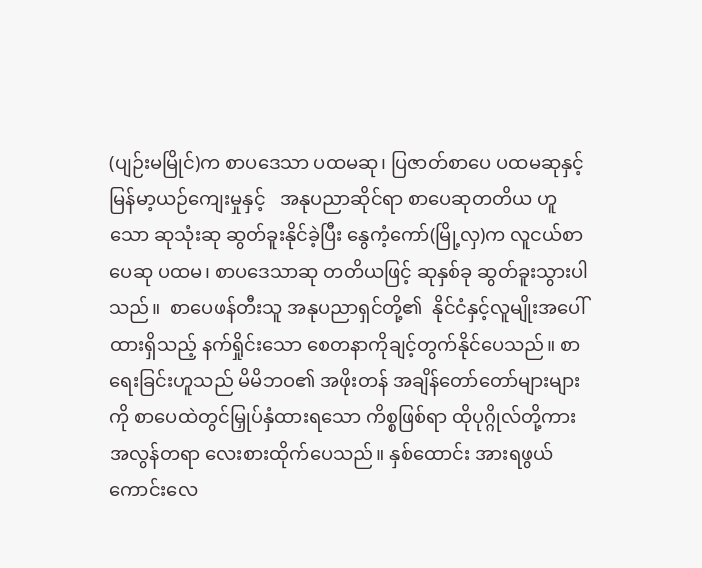(ပျဉ်းမမြိုင်)က စာပဒေသာ ပထမဆု၊ ပြဇာတ်စာပေ ပထမဆုနှင့် မြန်မာ့ယဉ်ကျေးမှုနှင့်   အနုပညာဆိုင်ရာ စာပေဆုတတိယ ဟူသော ဆုသုံးဆု ဆွတ်ခူးနိုင်ခဲ့ပြီး နွေကံ့ကော်(မြို့လှ)က လူငယ်စာပေဆု ပထမ၊ စာပဒေသာဆု တတိယဖြင့် ဆုနှစ်ခု ဆွတ်ခူးသွားပါသည်။  စာပေဖန်တီးသူ အနုပညာရှင်တို့၏  နိုင်ငံနှင့်လူမျိုးအပေါ် ထားရှိသည့် နက်ရှိုင်းသော စေတနာကိုချင့်တွက်နိုင်ပေသည်။ စာရေးခြင်းဟူသည် မိမိဘဝ၏ အဖိုးတန် အချိန်တော်တော်များများကို စာပေထဲတွင်မြှုပ်နှံထားရသော ကိစ္စဖြစ်ရာ ထိုပုဂ္ဂိုလ်တို့ကား အလွန်တရာ လေးစားထိုက်ပေသည်။ နှစ်ထောင်း အားရဖွယ်ကောင်းလေ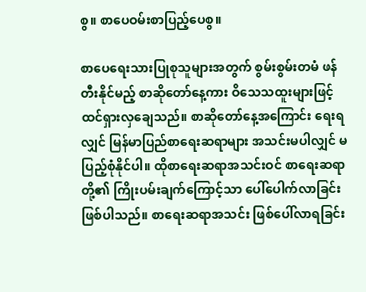စွ။ စာပေဝမ်းစာပြည့်ပေစွ။

စာပေရေးသားပြုစုသူများအတွက် စွမ်းစွမ်းတမံ ဖန်တီးနိုင်မည့် စာဆိုတော်နေ့ကား ဝိသေသထူးများဖြင့် ထင်ရှားလှချေသည်။ စာဆိုတော်နေ့အကြောင်း ရေးရလျှင် မြန်မာပြည်စာရေးဆရာများ အသင်းမပါလျှင် မပြည့်စုံနိုင်ပါ။ ထိုစာရေးဆရာအသင်းဝင် စာရေးဆရာတို့၏ ကြိုးပမ်းချက်ကြောင့်သာ ပေါ်ပေါက်လာခြင်းဖြစ်ပါသည်။ စာရေးဆရာအသင်း ဖြစ်ပေါ်လာရခြင်း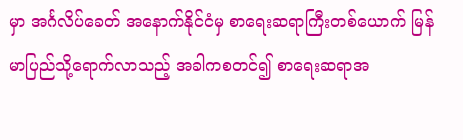မှာ အင်္ဂလိပ်ခေတ် အနောက်နိုင်ငံမှ စာရေးဆရာကြီးတစ်ယောက် မြန်မာပြည်သို့ရောက်လာသည့် အခါကစတင်၍ စာရေးဆရာအ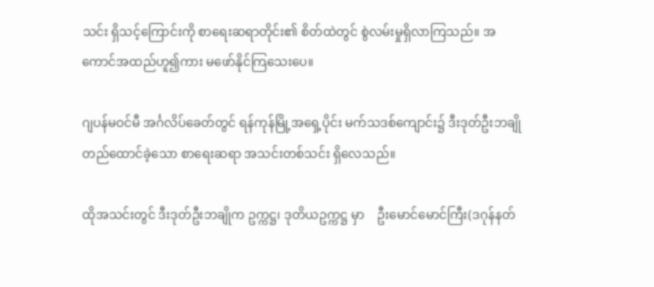သင်း ရှိသင့်ကြောင်းကို စာရေးဆရာတိုင်း၏ စိတ်ထဲတွင် စွဲလမ်းမှုရှိလာကြသည်။ အကောင်အထည်ဟူ၍ကား မဖော်နိုင်ကြသေးပေ။

ဂျပန်မဝင်မီ အင်္ဂလိပ်ခေတ်တွင် ရန်ကုန်မြို့အရှေ့ပိုင်း မက်သဒစ်ကျောင်း၌ ဒီးဒုတ်ဦးဘချို တည်ထောင်ခဲ့သော စာရေးဆရာ အသင်းတစ်သင်း ရှိလေသည်။

ထိုအသင်းတွင် ဒီးဒုတ်ဦးဘချိုက ဥက္ကဋ္ဌ၊ ဒုတိယဥက္ကဋ္ဌ မှာ    ဦးမောင်မောင်ကြီး(ဒဂုန်နတ်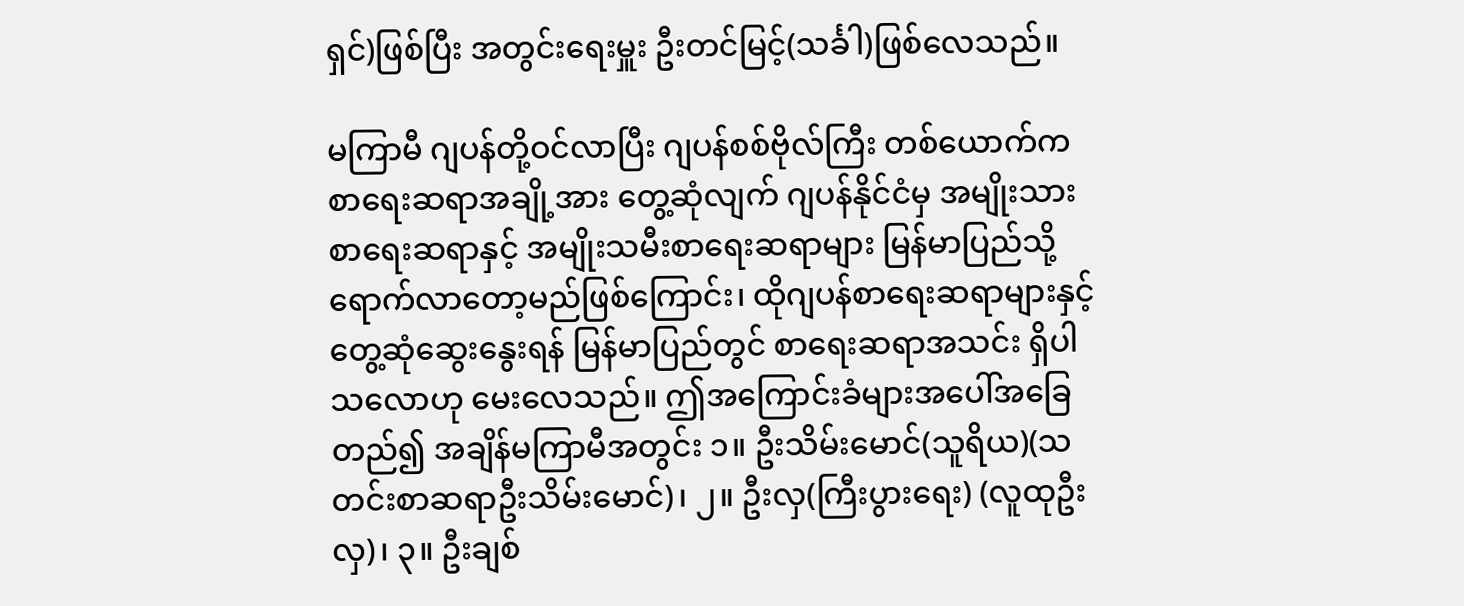ရှင်)ဖြစ်ပြီး အတွင်းရေးမှူး ဦးတင်မြင့်(သင်္ခါ)ဖြစ်လေသည်။

မကြာမီ ဂျပန်တို့ဝင်လာပြီး ဂျပန်စစ်ဗိုလ်ကြီး တစ်ယောက်က စာရေးဆရာအချို့အား တွေ့ဆုံလျက် ဂျပန်နိုင်ငံမှ အမျိုးသားစာရေးဆရာနှင့် အမျိုးသမီးစာရေးဆရာများ မြန်မာပြည်သို့  ရောက်လာတော့မည်ဖြစ်ကြောင်း၊ ထိုဂျပန်စာရေးဆရာများနှင့်  တွေ့ဆုံဆွေးနွေးရန် မြန်မာပြည်တွင် စာရေးဆရာအသင်း ရှိပါသလောဟု မေးလေသည်။ ဤအကြောင်းခံများအပေါ်အခြေတည်၍ အချိန်မကြာမီအတွင်း ၁။ ဦးသိမ်းမောင်(သူရိယ)(သတင်းစာဆရာဦးသိမ်းမောင်)၊ ၂။ ဦးလှ(ကြီးပွားရေး) (လူထုဦးလှ)၊ ၃။ ဦးချစ်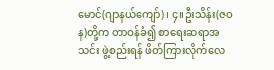မောင်(ဂျာနယ်ကျော်)၊ ၄။ဦးသိန်း(ဇဝန)တို့က တာဝန်ခံ၍ စာရေးဆရာအသင်း ဖွဲ့စည်းရန် ဖိတ်ကြားလိုက်လေ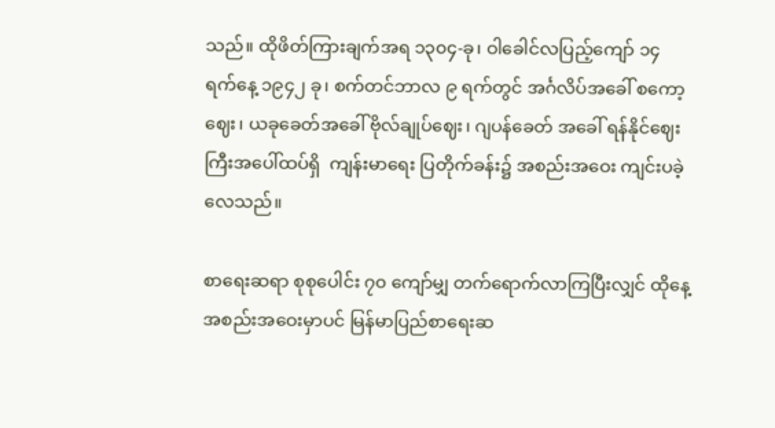သည်။ ထိုဖိတ်ကြားချက်အရ ၁၃၀၄-ခု၊ ဝါခေါင်လပြည့်ကျော် ၁၄ ရက်နေ့ ၁၉၄၂ ခု၊ စက်တင်ဘာလ ၉ ရက်တွင် အင်္ဂလိပ်အခေါ် စကော့ဈေး၊ ယခုခေတ်အခေါ် ဗိုလ်ချုပ်ဈေး၊ ဂျပန်ခေတ် အခေါ် ရန်နိုင်ဈေးကြီးအပေါ်ထပ်ရှိ  ကျန်းမာရေး ပြတိုက်ခန်း၌ အစည်းအဝေး ကျင်းပခဲ့လေသည်။

စာရေးဆရာ စုစုပေါင်း ၇၀ ကျော်မျှ တက်ရောက်လာကြပြီးလျှင် ထိုနေ့အစည်းအဝေးမှာပင် မြန်မာပြည်စာရေးဆ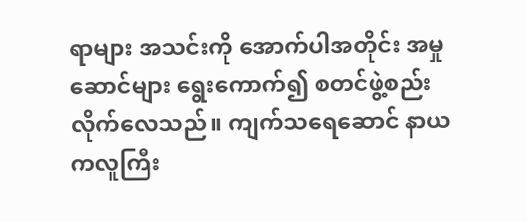ရာများ အသင်းကို အောက်ပါအတိုင်း အမှုဆောင်များ ရွေးကောက်၍ စတင်ဖွဲ့စည်းလိုက်လေသည်။ ကျက်သရေဆောင် နာယကလူကြီး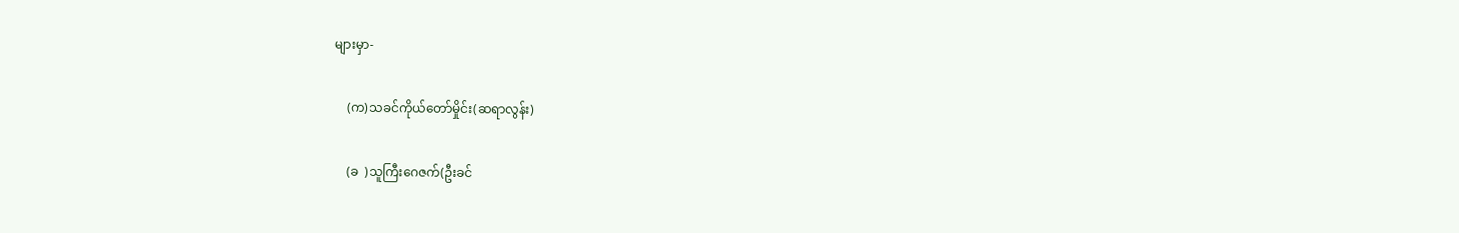များမှာ-

    (က)သခင်ကိုယ်တော်မှိုင်း(ဆရာလွန်း)

    (ခ  )သူကြီးဂေဇက်(ဦးခင်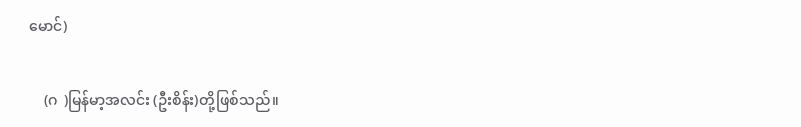မောင်)

    (ဂ  )မြန်မာ့အလင်း (ဦးစိန်း)တို့ဖြစ်သည်။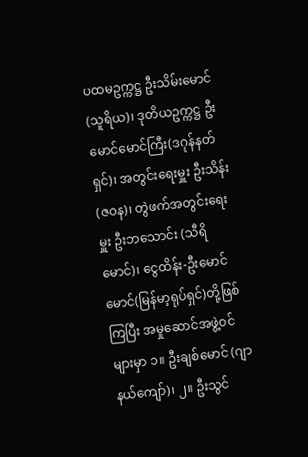ပထမဥက္ကဋ္ဌ ဦးသိမ်းမောင်(သူရိယ)၊ ဒုတိယဥက္ကဋ္ဌ ဦးမောင်မောင်ကြီး(ဒဂုန်နတ်ရှင်)၊ အတွင်းရေးမှူး ဦးသိန်း(ဇဝန)၊ တွဲဖက်အတွင်းရေးမှူး ဦးဘသောင်း (သီရိမောင်)၊ ငွေထိန်း-ဦးမောင်မောင်(မြန်မာ့ရုပ်ရှင်)တို့ဖြစ်ကြပြီး အမှုဆောင်အဖွဲ့ဝင်များမှာ ၁။ ဦးချစ်မောင် (ဂျာနယ်ကျော်)၊ ၂။ ဦးသွင်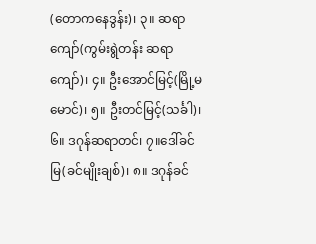(တောကနေဒွန်း)၊ ၃။ ဆရာကျော်(ကွမ်းရွဲတန်း ဆရာကျော်)၊ ၄။ ဦးအောင်မြင့်(မြို့မမောင်)၊ ၅။ ဦးတင်မြင့်(သင်္ခါ)၊ ၆။ ဒဂုန်ဆရာတင်၊ ၇။ဒေါ်ခင်မြ(ခင်မျိုးချစ်)၊ ၈။ ဒဂုန်ခင်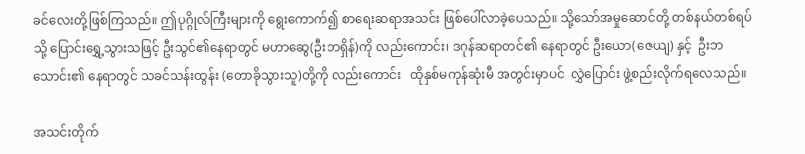ခင်လေးတို့ဖြစ်ကြသည်။ ဤပုဂ္ဂိုလ်ကြီးများကို ရွေးကောက်၍ စာရေးဆရာအသင်း ဖြစ်ပေါ်လာခဲ့ပေသည်။ သို့သော်အမှုဆောင်တို့ တစ်နယ်တစ်ရပ်သို့ ပြောင်းရွှေ့သွားသဖြင့် ဦးသွင်၏နေရာတွင် မဟာဆွေ(ဦးဘရှိန်)ကို လည်းကောင်း၊ ဒဂုန်ဆရာတင်၏ နေရာတွင် ဦးယော(ဇေယျ) နှင့်  ဦးဘသောင်း၏ နေရာတွင် သခင်သန်းထွန်း (တောခိုသွားသူ)တို့ကို လည်းကောင်း   ထိုနှစ်မကုန်ဆုံးမီ အတွင်းမှာပင်  လွှဲပြောင်း ဖွဲ့စည်းလိုက်ရလေသည်။

အသင်းတိုက်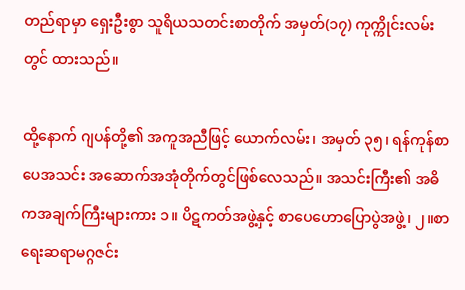တည်ရာမှာ ရှေးဦးစွာ သူရိယသတင်းစာတိုက် အမှတ်(၁၇) ကုက္ကိုင်းလမ်းတွင် ထားသည်။

ထို့နောက် ဂျပန်တို့၏ အကူအညီဖြင့် ယောက်လမ်း၊ အမှတ် ၃၅၊ ရန်ကုန်စာပေအသင်း အဆောက်အအုံတိုက်တွင်ဖြစ်လေသည်။ အသင်းကြီး၏ အဓိကအချက်ကြီးများကား ၁။ ပိဋကတ်အဖွဲ့နှင့် စာပေဟောပြောပွဲအဖွဲ့၊ ၂။စာရေးဆရာမဂ္ဂဇင်း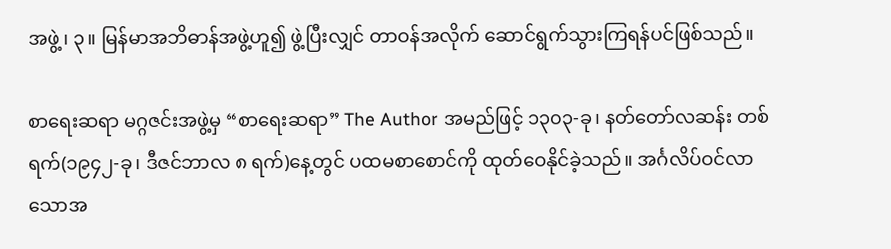အဖွဲ့၊ ၃။ မြန်မာအဘိဓာန်အဖွဲ့ဟူ၍ ဖွဲ့ပြီးလျှင် တာဝန်အလိုက် ဆောင်ရွက်သွားကြရန်ပင်ဖြစ်သည်။

စာရေးဆရာ မဂ္ဂဇင်းအဖွဲ့မှ “စာရေးဆရာ” The Author အမည်ဖြင့် ၁၃၀၃-ခု၊ နတ်တော်လဆန်း တစ်ရက်(၁၉၄၂-ခု၊ ဒီဇင်ဘာလ ၈ ရက်)နေ့တွင် ပထမစာစောင်ကို ထုတ်ဝေနိုင်ခဲ့သည်။ အင်္ဂလိပ်ဝင်လာသောအ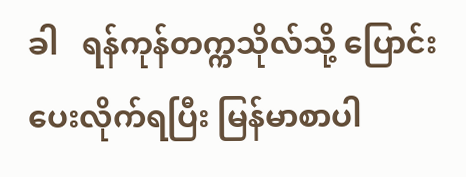ခါ   ရန်ကုန်တက္ကသိုလ်သို့ ပြောင်းပေးလိုက်ရပြီး မြန်မာစာပါ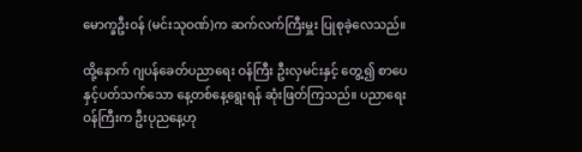မောက္ခဦးဝန် (မင်းသုဝဏ်)က ဆက်လက်ကြီးမှူး ပြုစုခဲ့လေသည်။

ထို့နောက် ဂျပန်ခေတ်ပညာရေး ဝန်ကြီး ဦးလှမင်းနှင့် တွေ့၍ စာပေနှင့်ပတ်သက်သော နေ့တစ်နေ့ရွေးရန် ဆုံးဖြတ်ကြသည်။ ပညာရေးဝန်ကြီးက ဦးပုညနေ့ဟု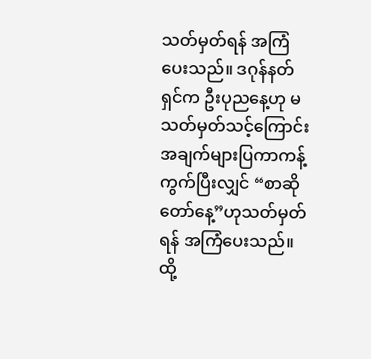သတ်မှတ်ရန် အကြံပေးသည်။ ဒဂုန်နတ်ရှင်က ဦးပုညနေ့ဟု မသတ်မှတ်သင့်ကြောင်း အချက်များပြကာကန့်ကွက်ပြီးလျှင် “စာဆိုတော်နေ့”ဟုသတ်မှတ်ရန် အကြံပေးသည်။   ထို့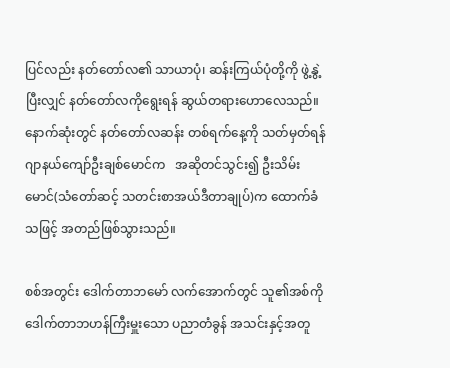ပြင်လည်း နတ်တော်လ၏ သာယာပုံ၊ ဆန်းကြယ်ပုံတို့ကို ဖွဲ့နွဲ့ပြီးလျှင် နတ်တော်လကိုရွေးရန် ဆွယ်တရားဟောလေသည်။ နောက်ဆုံးတွင် နတ်တော်လဆန်း တစ်ရက်နေ့ကို သတ်မှတ်ရန် ဂျာနယ်ကျော်ဦးချစ်မောင်က   အဆိုတင်သွင်း၍ ဦးသိမ်းမောင်(သံတော်ဆင့် သတင်းစာအယ်ဒီတာချုပ်)က ထောက်ခံသဖြင့် အတည်ဖြစ်သွားသည်။

စစ်အတွင်း ဒေါက်တာဘမော် လက်အောက်တွင် သူ၏အစ်ကို ဒေါက်တာဘဟန်ကြီးမှူးသော ပညာတံခွန် အသင်းနှင့်အတူ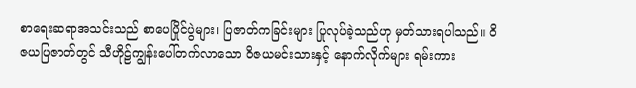စာရေးဆရာအသင်းသည် စာပေပြိုင်ပွဲများ၊ ပြဇာတ်ကခြင်းများ ပြုလုပ်ခဲ့သည်ဟု မှတ်သားရပါသည်။ ဝိဇယပြဇာတ်တွင် သီဟိုဠ်ကျွန်းပေါ်တက်လာသော ဝိဇယမင်းသားနှင့် နောက်လိုက်များ ရမ်းကား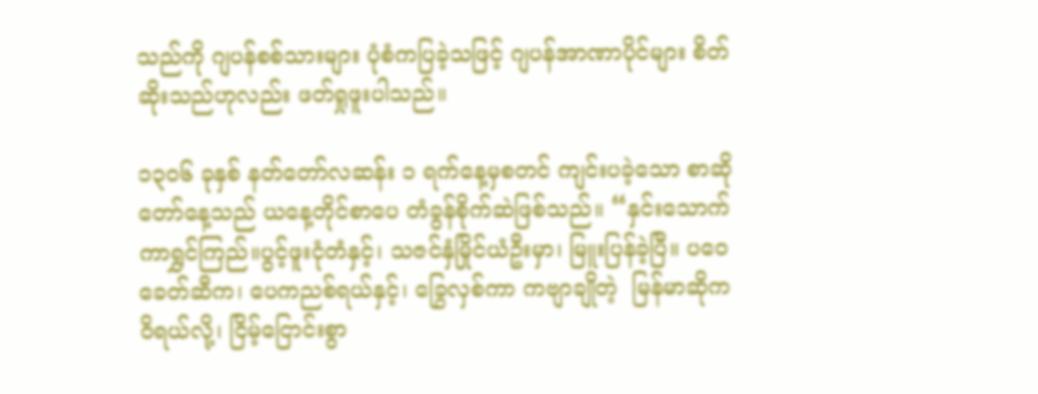သည်ကို ဂျပန်စစ်သားများ ပုံစံကပြခဲ့သဖြင့် ဂျပန်အာဏာပိုင်များ စိတ်ဆိုးသည်ဟုလည်း ဖတ်ရှုဖူးပါသည်။

၁၃၀၆ ခုနှစ် နတ်တော်လဆန်း ၁ ရက်နေ့မှစတင် ကျင်းပခဲ့သော စာဆိုတော်နေ့သည် ယနေ့တိုင်စာပေ တံခွန်စိုက်ဆဲဖြစ်သည်။ “နှင်းသောက်ကာရွှင်ကြည်။ပွင့်ဖူးငုံတံနှင့်၊ သဇင်နှံမြိုင်ယံဦးမှာ၊ မြူးပြန်ခဲ့ပြီ။ ပဝေခေတ်ဆီက၊ ပေကညစ်ရယ်နှင့်၊ ခြွေလှစ်ကာ ကဗျာချိုတဲ့  မြန်မာဆိုကဝိရယ်လို့၊ ငြိမ့်ငြောင်းစွာ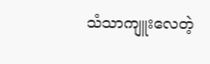သံသာကျူးလေတဲ့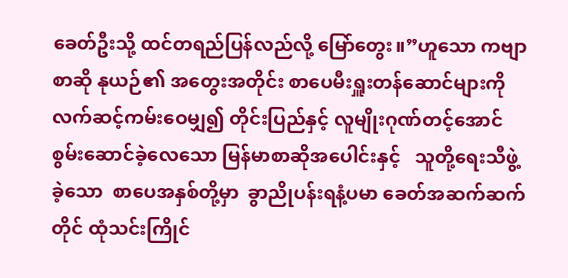ခေတ်ဦးသို့ ထင်တရည်ပြန်လည်လို့ မြော်တွေး။”ဟူသော ကဗျာစာဆို နုယဉ်၏ အတွေးအတိုင်း စာပေမီးရှူးတန်ဆောင်များကို လက်ဆင့်ကမ်းဝေမျှ၍ တိုင်းပြည်နှင့် လူမျိုးဂုဏ်တင့်အောင် စွမ်းဆောင်ခဲ့လေသော မြန်မာစာဆိုအပေါင်းနှင့်   သူတို့ရေးသီဖွဲ့ခဲ့သော  စာပေအနှစ်တို့မှာ  ခွာညိုပန်းရနံ့ပမာ ခေတ်အဆက်ဆက်တိုင် ထုံသင်းကြိုင်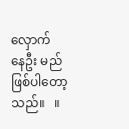လှောက် နေဦး မည်ဖြစ်ပါတော့သည်။   ။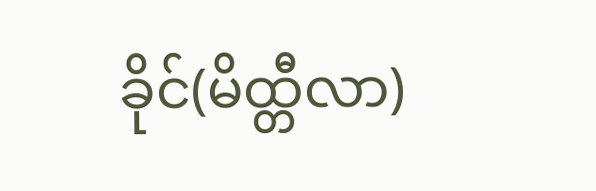ခိုင်(မိထ္တီလာ)